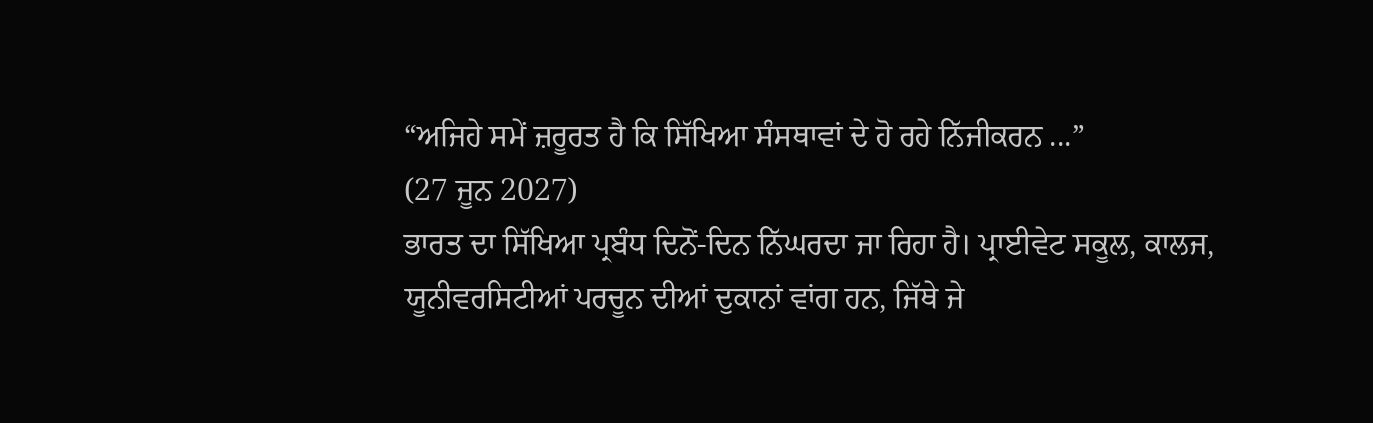“ਅਜਿਹੇ ਸਮੇਂ ਜ਼ਰੂਰਤ ਹੈ ਕਿ ਸਿੱਖਿਆ ਸੰਸਥਾਵਾਂ ਦੇ ਹੋ ਰਹੇ ਨਿੱਜੀਕਰਨ ...”
(27 ਜੂਨ 2027)
ਭਾਰਤ ਦਾ ਸਿੱਖਿਆ ਪ੍ਰਬੰਧ ਦਿਨੋਂ-ਦਿਨ ਨਿੱਘਰਦਾ ਜਾ ਰਿਹਾ ਹੈ। ਪ੍ਰਾਈਵੇਟ ਸਕੂਲ, ਕਾਲਜ, ਯੂਨੀਵਰਸਿਟੀਆਂ ਪਰਚੂਨ ਦੀਆਂ ਦੁਕਾਨਾਂ ਵਾਂਗ ਹਨ, ਜਿੱਥੇ ਜੇ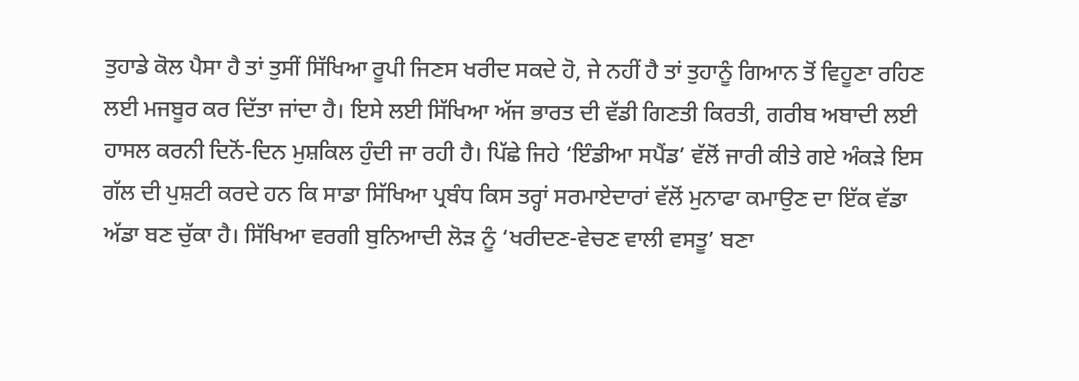ਤੁਹਾਡੇ ਕੋਲ ਪੈਸਾ ਹੈ ਤਾਂ ਤੁਸੀਂ ਸਿੱਖਿਆ ਰੂਪੀ ਜਿਣਸ ਖਰੀਦ ਸਕਦੇ ਹੋ, ਜੇ ਨਹੀਂ ਹੈ ਤਾਂ ਤੁਹਾਨੂੰ ਗਿਆਨ ਤੋਂ ਵਿਹੂਣਾ ਰਹਿਣ ਲਈ ਮਜਬੂਰ ਕਰ ਦਿੱਤਾ ਜਾਂਦਾ ਹੈ। ਇਸੇ ਲਈ ਸਿੱਖਿਆ ਅੱਜ ਭਾਰਤ ਦੀ ਵੱਡੀ ਗਿਣਤੀ ਕਿਰਤੀ, ਗਰੀਬ ਅਬਾਦੀ ਲਈ ਹਾਸਲ ਕਰਨੀ ਦਿਨੋਂ-ਦਿਨ ਮੁਸ਼ਕਿਲ ਹੁੰਦੀ ਜਾ ਰਹੀ ਹੈ। ਪਿੱਛੇ ਜਿਹੇ ‘ਇੰਡੀਆ ਸਪੈਂਡ’ ਵੱਲੋਂ ਜਾਰੀ ਕੀਤੇ ਗਏ ਅੰਕੜੇ ਇਸ ਗੱਲ ਦੀ ਪੁਸ਼ਟੀ ਕਰਦੇ ਹਨ ਕਿ ਸਾਡਾ ਸਿੱਖਿਆ ਪ੍ਰਬੰਧ ਕਿਸ ਤਰ੍ਹਾਂ ਸਰਮਾਏਦਾਰਾਂ ਵੱਲੋਂ ਮੁਨਾਫਾ ਕਮਾਉਣ ਦਾ ਇੱਕ ਵੱਡਾ ਅੱਡਾ ਬਣ ਚੁੱਕਾ ਹੈ। ਸਿੱਖਿਆ ਵਰਗੀ ਬੁਨਿਆਦੀ ਲੋੜ ਨੂੰ ‘ਖਰੀਦਣ-ਵੇਚਣ ਵਾਲੀ ਵਸਤੂ’ ਬਣਾ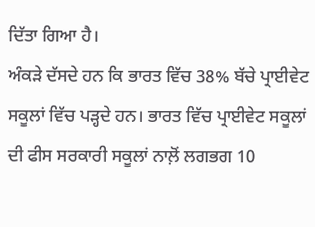ਦਿੱਤਾ ਗਿਆ ਹੈ।
ਅੰਕੜੇ ਦੱਸਦੇ ਹਨ ਕਿ ਭਾਰਤ ਵਿੱਚ 38% ਬੱਚੇ ਪ੍ਰਾਈਵੇਟ ਸਕੂਲਾਂ ਵਿੱਚ ਪੜ੍ਹਦੇ ਹਨ। ਭਾਰਤ ਵਿੱਚ ਪ੍ਰਾਈਵੇਟ ਸਕੂਲਾਂ ਦੀ ਫੀਸ ਸਰਕਾਰੀ ਸਕੂਲਾਂ ਨਾਲ਼ੋਂ ਲਗਭਗ 10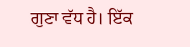ਗੁਣਾ ਵੱਧ ਹੈ। ਇੱਕ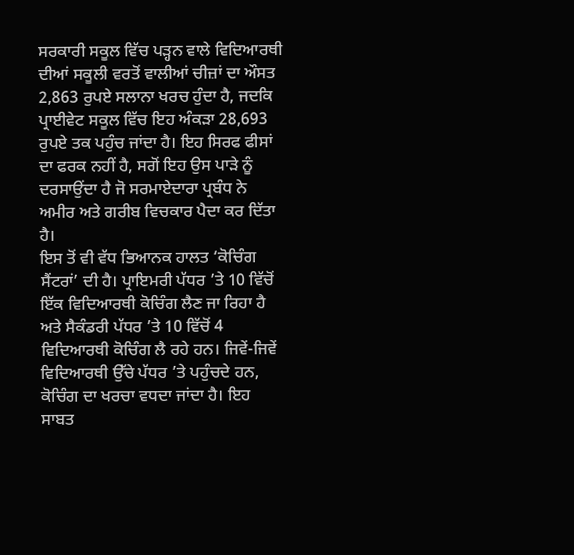ਸਰਕਾਰੀ ਸਕੂਲ ਵਿੱਚ ਪੜ੍ਹਨ ਵਾਲੇ ਵਿਦਿਆਰਥੀ ਦੀਆਂ ਸਕੂਲੀ ਵਰਤੋਂ ਵਾਲੀਆਂ ਚੀਜ਼ਾਂ ਦਾ ਔਸਤ 2,863 ਰੁਪਏ ਸਲਾਨਾ ਖਰਚ ਹੁੰਦਾ ਹੈ, ਜਦਕਿ ਪ੍ਰਾਈਵੇਟ ਸਕੂਲ ਵਿੱਚ ਇਹ ਅੰਕੜਾ 28,693 ਰੁਪਏ ਤਕ ਪਹੁੰਚ ਜਾਂਦਾ ਹੈ। ਇਹ ਸਿਰਫ ਫੀਸਾਂ ਦਾ ਫਰਕ ਨਹੀਂ ਹੈ, ਸਗੋਂ ਇਹ ਉਸ ਪਾੜੇ ਨੂੰ ਦਰਸਾਉਂਦਾ ਹੈ ਜੋ ਸਰਮਾਏਦਾਰਾ ਪ੍ਰਬੰਧ ਨੇ ਅਮੀਰ ਅਤੇ ਗਰੀਬ ਵਿਚਕਾਰ ਪੈਦਾ ਕਰ ਦਿੱਤਾ ਹੈ।
ਇਸ ਤੋਂ ਵੀ ਵੱਧ ਭਿਆਨਕ ਹਾਲਤ ‘ਕੋਚਿੰਗ ਸੈਂਟਰਾਂ’ ਦੀ ਹੈ। ਪ੍ਰਾਇਮਰੀ ਪੱਧਰ ’ਤੇ 10 ਵਿੱਚੋਂ ਇੱਕ ਵਿਦਿਆਰਥੀ ਕੋਚਿੰਗ ਲੈਣ ਜਾ ਰਿਹਾ ਹੈ ਅਤੇ ਸੈਕੰਡਰੀ ਪੱਧਰ ’ਤੇ 10 ਵਿੱਚੋਂ 4 ਵਿਦਿਆਰਥੀ ਕੋਚਿੰਗ ਲੈ ਰਹੇ ਹਨ। ਜਿਵੇਂ-ਜਿਵੇਂ ਵਿਦਿਆਰਥੀ ਉੱਚੇ ਪੱਧਰ ’ਤੇ ਪਹੁੰਚਦੇ ਹਨ, ਕੋਚਿੰਗ ਦਾ ਖਰਚਾ ਵਧਦਾ ਜਾਂਦਾ ਹੈ। ਇਹ ਸਾਬਤ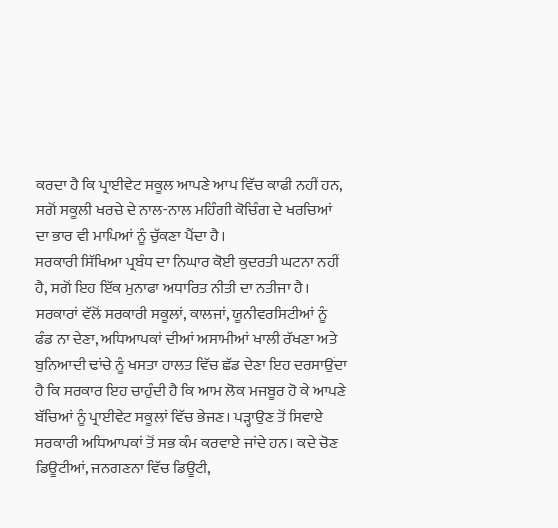ਕਰਦਾ ਹੈ ਕਿ ਪ੍ਰਾਈਵੇਟ ਸਕੂਲ ਆਪਣੇ ਆਪ ਵਿੱਚ ਕਾਫੀ ਨਹੀਂ ਹਨ, ਸਗੋਂ ਸਕੂਲੀ ਖਰਚੇ ਦੇ ਨਾਲ-ਨਾਲ ਮਹਿੰਗੀ ਕੋਚਿੰਗ ਦੇ ਖਰਚਿਆਂ ਦਾ ਭਾਰ ਵੀ ਮਾਪਿਆਂ ਨੂੰ ਚੁੱਕਣਾ ਪੈਂਦਾ ਹੈ।
ਸਰਕਾਰੀ ਸਿੱਖਿਆ ਪ੍ਰਬੰਧ ਦਾ ਨਿਘਾਰ ਕੋਈ ਕੁਦਰਤੀ ਘਟਨਾ ਨਹੀਂ ਹੈ, ਸਗੋਂ ਇਹ ਇੱਕ ਮੁਨਾਫਾ ਅਧਾਰਿਤ ਨੀਤੀ ਦਾ ਨਤੀਜਾ ਹੈ। ਸਰਕਾਰਾਂ ਵੱਲੋਂ ਸਰਕਾਰੀ ਸਕੂਲਾਂ, ਕਾਲਜਾਂ, ਯੂਨੀਵਰਸਿਟੀਆਂ ਨੂੰ ਫੰਡ ਨਾ ਦੇਣਾ, ਅਧਿਆਪਕਾਂ ਦੀਆਂ ਅਸਾਮੀਆਂ ਖਾਲੀ ਰੱਖਣਾ ਅਤੇ ਬੁਨਿਆਦੀ ਢਾਂਚੇ ਨੂੰ ਖਸਤਾ ਹਾਲਤ ਵਿੱਚ ਛੱਡ ਦੇਣਾ ਇਹ ਦਰਸਾਉਂਦਾ ਹੈ ਕਿ ਸਰਕਾਰ ਇਹ ਚਾਹੁੰਦੀ ਹੈ ਕਿ ਆਮ ਲੋਕ ਮਜਬੂਰ ਹੋ ਕੇ ਆਪਣੇ ਬੱਚਿਆਂ ਨੂੰ ਪ੍ਰਾਈਵੇਟ ਸਕੂਲਾਂ ਵਿੱਚ ਭੇਜਣ। ਪੜ੍ਹਾਉਣ ਤੋਂ ਸਿਵਾਏ ਸਰਕਾਰੀ ਅਧਿਆਪਕਾਂ ਤੋਂ ਸਭ ਕੰਮ ਕਰਵਾਏ ਜਾਂਦੇ ਹਨ। ਕਦੇ ਚੋਣ ਡਿਊਟੀਆਂ, ਜਨਗਣਨਾ ਵਿੱਚ ਡਿਊਟੀ,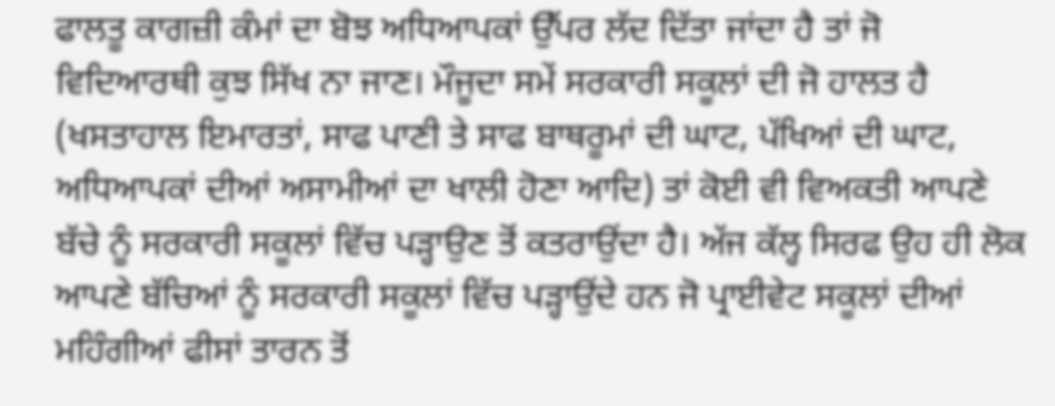ਫਾਲਤੂ ਕਾਗਜ਼ੀ ਕੰਮਾਂ ਦਾ ਬੋਝ ਅਧਿਆਪਕਾਂ ਉੱਪਰ ਲੱਦ ਦਿੱਤਾ ਜਾਂਦਾ ਹੈ ਤਾਂ ਜੋ ਵਿਦਿਆਰਥੀ ਕੁਝ ਸਿੱਖ ਨਾ ਜਾਣ। ਮੌਜੂਦਾ ਸਮੇਂ ਸਰਕਾਰੀ ਸਕੂਲਾਂ ਦੀ ਜੋ ਹਾਲਤ ਹੈ (ਖਸਤਾਹਾਲ ਇਮਾਰਤਾਂ, ਸਾਫ ਪਾਣੀ ਤੇ ਸਾਫ ਬਾਥਰੂਮਾਂ ਦੀ ਘਾਟ, ਪੱਖਿਆਂ ਦੀ ਘਾਟ, ਅਧਿਆਪਕਾਂ ਦੀਆਂ ਅਸਾਮੀਆਂ ਦਾ ਖਾਲੀ ਹੋਣਾ ਆਦਿ) ਤਾਂ ਕੋਈ ਵੀ ਵਿਅਕਤੀ ਆਪਣੇ ਬੱਚੇ ਨੂੰ ਸਰਕਾਰੀ ਸਕੂਲਾਂ ਵਿੱਚ ਪੜ੍ਹਾਉਣ ਤੋਂ ਕਤਰਾਉਂਦਾ ਹੈ। ਅੱਜ ਕੱਲ੍ਹ ਸਿਰਫ ਉਹ ਹੀ ਲੋਕ ਆਪਣੇ ਬੱਚਿਆਂ ਨੂੰ ਸਰਕਾਰੀ ਸਕੂਲਾਂ ਵਿੱਚ ਪੜ੍ਹਾਉਂਦੇ ਹਨ ਜੋ ਪ੍ਰਾਈਵੇਟ ਸਕੂਲਾਂ ਦੀਆਂ ਮਹਿੰਗੀਆਂ ਫੀਸਾਂ ਤਾਰਨ ਤੋਂ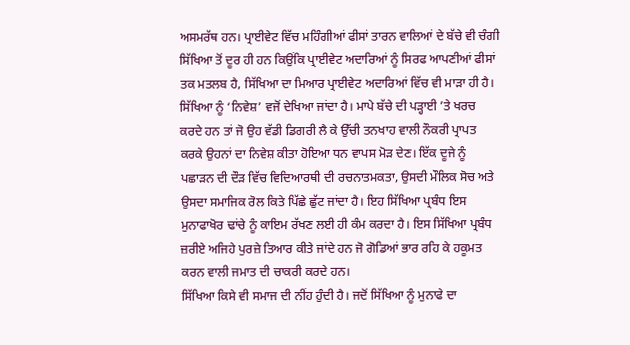ਅਸਮਰੱਥ ਹਨ। ਪ੍ਰਾਈਵੇਟ ਵਿੱਚ ਮਹਿੰਗੀਆਂ ਫੀਸਾਂ ਤਾਰਨ ਵਾਲਿਆਂ ਦੇ ਬੱਚੇ ਵੀ ਚੰਗੀ ਸਿੱਖਿਆ ਤੋਂ ਦੂਰ ਹੀ ਹਨ ਕਿਉਂਕਿ ਪ੍ਰਾਈਵੇਟ ਅਦਾਰਿਆਂ ਨੂੰ ਸਿਰਫ ਆਪਣੀਆਂ ਫੀਸਾਂ ਤਕ ਮਤਲਬ ਹੈ, ਸਿੱਖਿਆ ਦਾ ਮਿਆਰ ਪ੍ਰਾਈਵੇਟ ਅਦਾਰਿਆਂ ਵਿੱਚ ਵੀ ਮਾੜਾ ਹੀ ਹੈ।
ਸਿੱਖਿਆ ਨੂੰ ‘ਨਿਵੇਸ਼’ ਵਜੋਂ ਦੇਖਿਆ ਜਾਂਦਾ ਹੈ। ਮਾਪੇ ਬੱਚੇ ਦੀ ਪੜ੍ਹਾਈ ’ਤੇ ਖਰਚ ਕਰਦੇ ਹਨ ਤਾਂ ਜੋ ਉਹ ਵੱਡੀ ਡਿਗਰੀ ਲੈ ਕੇ ਉੱਚੀ ਤਨਖਾਹ ਵਾਲੀ ਨੌਕਰੀ ਪ੍ਰਾਪਤ ਕਰਕੇ ਉਹਨਾਂ ਦਾ ਨਿਵੇਸ਼ ਕੀਤਾ ਹੋਇਆ ਧਨ ਵਾਪਸ ਮੋੜ ਦੇਣ। ਇੱਕ ਦੂਜੇ ਨੂੰ ਪਛਾੜਨ ਦੀ ਦੌੜ ਵਿੱਚ ਵਿਦਿਆਰਥੀ ਦੀ ਰਚਨਾਤਮਕਤਾ, ਉਸਦੀ ਮੌਲਿਕ ਸੋਚ ਅਤੇ ਉਸਦਾ ਸਮਾਜਿਕ ਰੋਲ ਕਿਤੇ ਪਿੱਛੇ ਛੁੱਟ ਜਾਂਦਾ ਹੈ। ਇਹ ਸਿੱਖਿਆ ਪ੍ਰਬੰਧ ਇਸ ਮੁਨਾਫਾਖੋਰ ਢਾਂਚੇ ਨੂੰ ਕਾਇਮ ਰੱਖਣ ਲਈ ਹੀ ਕੰਮ ਕਰਦਾ ਹੈ। ਇਸ ਸਿੱਖਿਆ ਪ੍ਰਬੰਧ ਜ਼ਰੀਏ ਅਜਿਹੇ ਪੁਰਜ਼ੇ ਤਿਆਰ ਕੀਤੇ ਜਾਂਦੇ ਹਨ ਜੋ ਗੋਡਿਆਂ ਭਾਰ ਰਹਿ ਕੇ ਹਕੂਮਤ ਕਰਨ ਵਾਲੀ ਜਮਾਤ ਦੀ ਚਾਕਰੀ ਕਰਦੇ ਹਨ।
ਸਿੱਖਿਆ ਕਿਸੇ ਵੀ ਸਮਾਜ ਦੀ ਨੀਂਹ ਹੁੰਦੀ ਹੈ। ਜਦੋਂ ਸਿੱਖਿਆ ਨੂੰ ਮੁਨਾਫੇ ਦਾ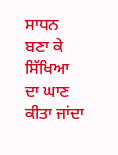ਸਾਧਨ ਬਣਾ ਕੇ ਸਿੱਖਿਆ ਦਾ ਘਾਣ ਕੀਤਾ ਜਾਂਦਾ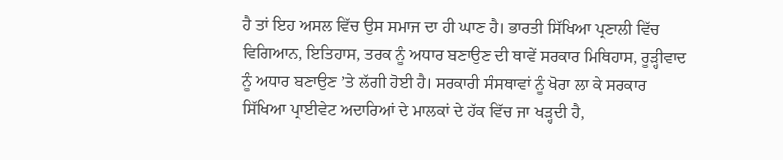ਹੈ ਤਾਂ ਇਹ ਅਸਲ ਵਿੱਚ ਉਸ ਸਮਾਜ ਦਾ ਹੀ ਘਾਣ ਹੈ। ਭਾਰਤੀ ਸਿੱਖਿਆ ਪ੍ਰਣਾਲੀ ਵਿੱਚ ਵਿਗਿਆਨ, ਇਤਿਹਾਸ, ਤਰਕ ਨੂੰ ਅਧਾਰ ਬਣਾਉਣ ਦੀ ਥਾਵੇਂ ਸਰਕਾਰ ਮਿਥਿਹਾਸ, ਰੂੜ੍ਹੀਵਾਦ ਨੂੰ ਅਧਾਰ ਬਣਾਉਣ ’ਤੇ ਲੱਗੀ ਹੋਈ ਹੈ। ਸਰਕਾਰੀ ਸੰਸਥਾਵਾਂ ਨੂੰ ਖੋਰਾ ਲਾ ਕੇ ਸਰਕਾਰ ਸਿੱਖਿਆ ਪ੍ਰਾਈਵੇਟ ਅਦਾਰਿਆਂ ਦੇ ਮਾਲਕਾਂ ਦੇ ਹੱਕ ਵਿੱਚ ਜਾ ਖੜ੍ਹਦੀ ਹੈ,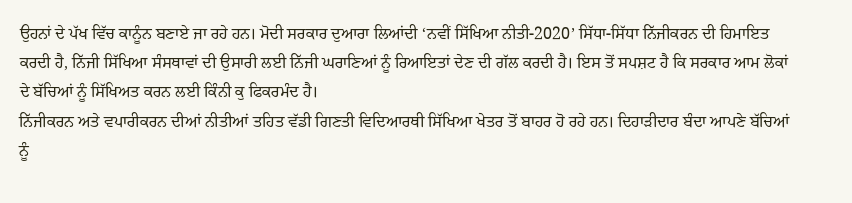ਉਹਨਾਂ ਦੇ ਪੱਖ ਵਿੱਚ ਕਾਨੂੰਨ ਬਣਾਏ ਜਾ ਰਹੇ ਹਨ। ਮੋਦੀ ਸਰਕਾਰ ਦੁਆਰਾ ਲਿਆਂਦੀ ‘ਨਵੀਂ ਸਿੱਖਿਆ ਨੀਤੀ-2020’ ਸਿੱਧਾ-ਸਿੱਧਾ ਨਿੱਜੀਕਰਨ ਦੀ ਹਿਮਾਇਤ ਕਰਦੀ ਹੈ, ਨਿੱਜੀ ਸਿੱਖਿਆ ਸੰਸਥਾਵਾਂ ਦੀ ਉਸਾਰੀ ਲਈ ਨਿੱਜੀ ਘਰਾਣਿਆਂ ਨੂੰ ਰਿਆਇਤਾਂ ਦੇਣ ਦੀ ਗੱਲ ਕਰਦੀ ਹੈ। ਇਸ ਤੋਂ ਸਪਸ਼ਟ ਹੈ ਕਿ ਸਰਕਾਰ ਆਮ ਲੋਕਾਂ ਦੇ ਬੱਚਿਆਂ ਨੂੰ ਸਿੱਖਿਅਤ ਕਰਨ ਲਈ ਕਿੰਨੀ ਕੁ ਫਿਕਰਮੰਦ ਹੈ।
ਨਿੱਜੀਕਰਨ ਅਤੇ ਵਪਾਰੀਕਰਨ ਦੀਆਂ ਨੀਤੀਆਂ ਤਹਿਤ ਵੱਡੀ ਗਿਣਤੀ ਵਿਦਿਆਰਥੀ ਸਿੱਖਿਆ ਖੇਤਰ ਤੋਂ ਬਾਹਰ ਹੋ ਰਹੇ ਹਨ। ਦਿਹਾੜੀਦਾਰ ਬੰਦਾ ਆਪਣੇ ਬੱਚਿਆਂ ਨੂੰ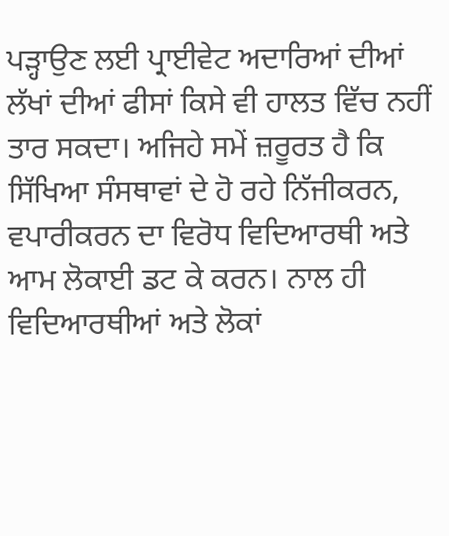ਪੜ੍ਹਾਉਣ ਲਈ ਪ੍ਰਾਈਵੇਟ ਅਦਾਰਿਆਂ ਦੀਆਂ ਲੱਖਾਂ ਦੀਆਂ ਫੀਸਾਂ ਕਿਸੇ ਵੀ ਹਾਲਤ ਵਿੱਚ ਨਹੀਂ ਤਾਰ ਸਕਦਾ। ਅਜਿਹੇ ਸਮੇਂ ਜ਼ਰੂਰਤ ਹੈ ਕਿ ਸਿੱਖਿਆ ਸੰਸਥਾਵਾਂ ਦੇ ਹੋ ਰਹੇ ਨਿੱਜੀਕਰਨ, ਵਪਾਰੀਕਰਨ ਦਾ ਵਿਰੋਧ ਵਿਦਿਆਰਥੀ ਅਤੇ ਆਮ ਲੋਕਾਈ ਡਟ ਕੇ ਕਰਨ। ਨਾਲ ਹੀ ਵਿਦਿਆਰਥੀਆਂ ਅਤੇ ਲੋਕਾਂ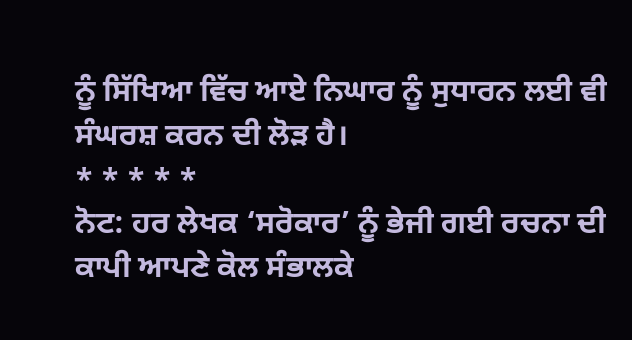ਨੂੰ ਸਿੱਖਿਆ ਵਿੱਚ ਆਏ ਨਿਘਾਰ ਨੂੰ ਸੁਧਾਰਨ ਲਈ ਵੀ ਸੰਘਰਸ਼ ਕਰਨ ਦੀ ਲੋੜ ਹੈ।
* * * * *
ਨੋਟ: ਹਰ ਲੇਖਕ ‘ਸਰੋਕਾਰ’ ਨੂੰ ਭੇਜੀ ਗਈ ਰਚਨਾ ਦੀ ਕਾਪੀ ਆਪਣੇ ਕੋਲ ਸੰਭਾਲਕੇ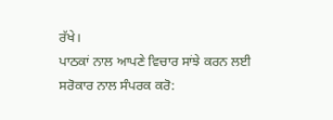ਰੱਖੇ।
ਪਾਠਕਾਂ ਨਾਲ ਆਪਣੇ ਵਿਚਾਰ ਸਾਂਝੇ ਕਰਨ ਲਈ ਸਰੋਕਾਰ ਨਾਲ ਸੰਪਰਕ ਕਰੋ: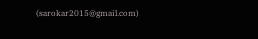(sarokar2015@gmail.com)